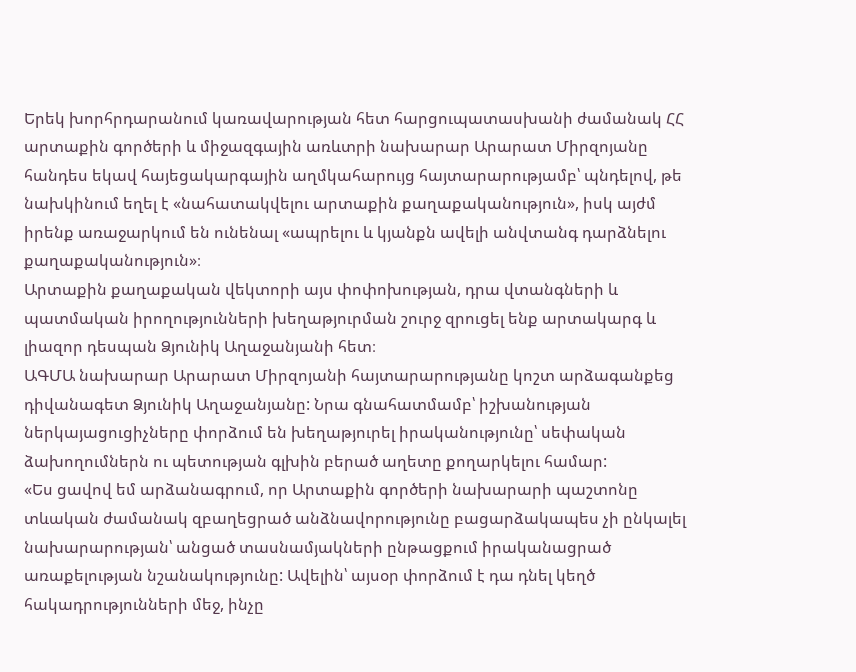Երեկ խորհրդարանում կառավարության հետ հարցուպատասխանի ժամանակ ՀՀ արտաքին գործերի և միջազգային առևտրի նախարար Արարատ Միրզոյանը հանդես եկավ հայեցակարգային աղմկահարույց հայտարարությամբ՝ պնդելով, թե նախկինում եղել է «նահատակվելու արտաքին քաղաքականություն», իսկ այժմ իրենք առաջարկում են ունենալ «ապրելու և կյանքն ավելի անվտանգ դարձնելու քաղաքականություն»։
Արտաքին քաղաքական վեկտորի այս փոփոխության, դրա վտանգների և պատմական իրողությունների խեղաթյուրման շուրջ զրուցել ենք արտակարգ և լիազոր դեսպան Ձյունիկ Աղաջանյանի հետ։
ԱԳՄԱ նախարար Արարատ Միրզոյանի հայտարարությանը կոշտ արձագանքեց դիվանագետ Ձյունիկ Աղաջանյանը: Նրա գնահատմամբ՝ իշխանության ներկայացուցիչները փորձում են խեղաթյուրել իրականությունը՝ սեփական ձախողումներն ու պետության գլխին բերած աղետը քողարկելու համար:
«Ես ցավով եմ արձանագրում, որ Արտաքին գործերի նախարարի պաշտոնը տևական ժամանակ զբաղեցրած անձնավորությունը բացարձակապես չի ընկալել նախարարության՝ անցած տասնամյակների ընթացքում իրականացրած առաքելության նշանակությունը: Ավելին՝ այսօր փորձում է դա դնել կեղծ հակադրությունների մեջ, ինչը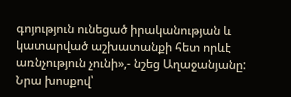գոյություն ունեցած իրականության և կատարված աշխատանքի հետ որևէ առնչություն չունի»,- նշեց Աղաջանյանը:
Նրա խոսքով՝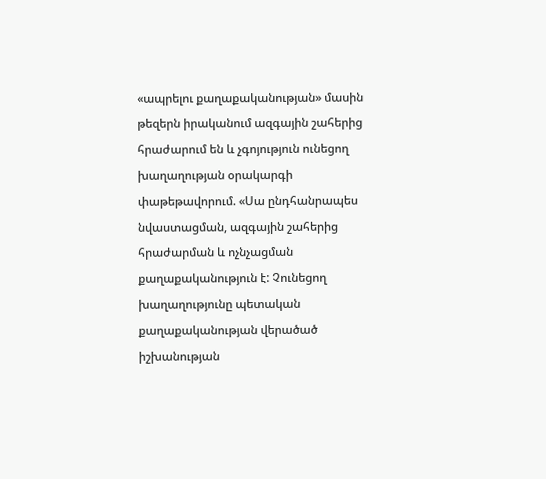«ապրելու քաղաքականության» մասին թեզերն իրականում ազգային շահերից հրաժարում են և չգոյություն ունեցող խաղաղության օրակարգի փաթեթավորում. «Սա ընդհանրապես նվաստացման, ազգային շահերից հրաժարման և ոչնչացման քաղաքականություն է: Չունեցող խաղաղությունը պետական քաղաքականության վերածած իշխանության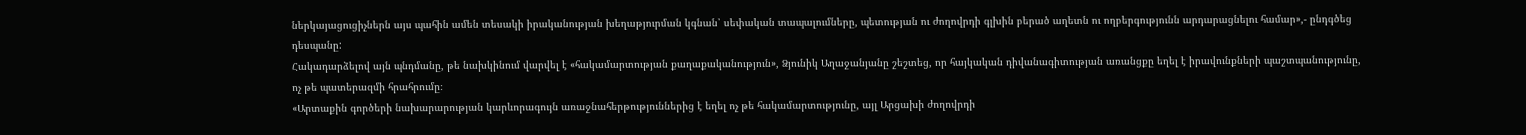ներկայացուցիչներն այս պահին ամեն տեսակի իրականության խեղաթյուրման կգնան՝ սեփական տապալումները, պետության ու ժողովրդի գլխին բերած աղետն ու ողբերգությունն արդարացնելու համար»,- ընդգծեց դեսպանը:
Հակադարձելով այն պնդմանը, թե նախկինում վարվել է «հակամարտության քաղաքականություն», Ձյունիկ Աղաջանյանը շեշտեց, որ հայկական դիվանագիտության առանցքը եղել է իրավունքների պաշտպանությունը, ոչ թե պատերազմի հրահրումը։
«Արտաքին գործերի նախարարության կարևորագույն առաջնահերթություններից է եղել ոչ թե հակամարտությունը, այլ Արցախի ժողովրդի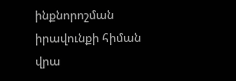ինքնորոշման իրավունքի հիման վրա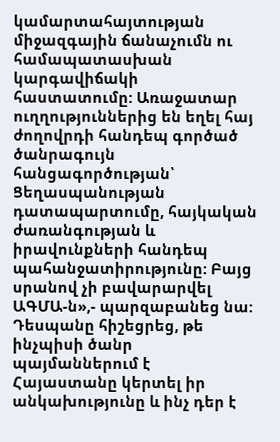կամարտահայտության միջազգային ճանաչումն ու համապատասխան կարգավիճակի հաստատումը: Առաջատար ուղղություններից են եղել հայ ժողովրդի հանդեպ գործած ծանրագույն հանցագործության՝ Ցեղասպանության դատապարտումը, հայկական ժառանգության և իրավունքների հանդեպ պահանջատիրությունը: Բայց սրանով չի բավարարվել ԱԳՄԱ-ն»,- պարզաբանեց նա:
Դեսպանը հիշեցրեց, թե ինչպիսի ծանր պայմաններում է Հայաստանը կերտել իր անկախությունը և ինչ դեր է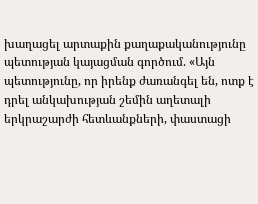խաղացել արտաքին քաղաքականությունը պետության կայացման գործում. «Այն պետությունը, որ իրենք ժառանգել են, ոտք է դրել անկախության շեմին աղետալի երկրաշարժի հետևանքների, փաստացի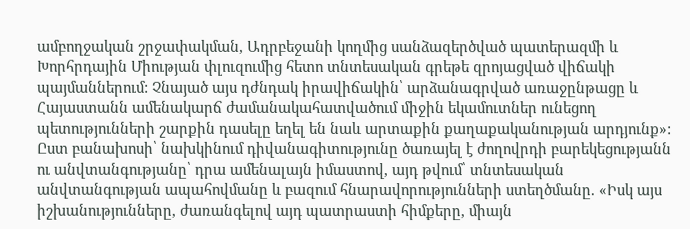ամբողջական շրջափակման, Ադրբեջանի կողմից սանձազերծված պատերազմի և Խորհրդային Միության փլուզումից հետո տնտեսական գրեթե զրոյացված վիճակի պայմաններում: Չնայած այս դժնդակ իրավիճակին՝ արձանագրված առաջընթացը և Հայաստանն ամենակարճ ժամանակահատվածում միջին եկամուտներ ունեցող պետությունների շարքին դասելը եղել են նաև արտաքին քաղաքականության արդյունք»:
Ըստ բանախոսի՝ նախկինում դիվանագիտությունը ծառայել է ժողովրդի բարեկեցությանն ու անվտանգությանը՝ դրա ամենալայն իմաստով, այդ թվում՝ տնտեսական անվտանգության ապահովմանը և բազում հնարավորությունների ստեղծմանը. «Իսկ այս իշխանությունները, ժառանգելով այդ պատրաստի հիմքերը, միայն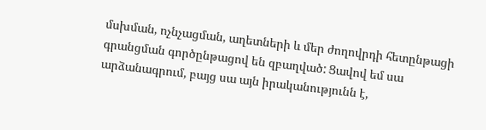մսխման, ոչնչացման, աղետների և մեր ժողովրդի հետընթացի գրանցման գործընթացով են զբաղված: Ցավով եմ սա արձանագրում, բայց սա այն իրականությունն է,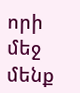որի մեջ մենք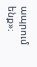ապրում ենք»։